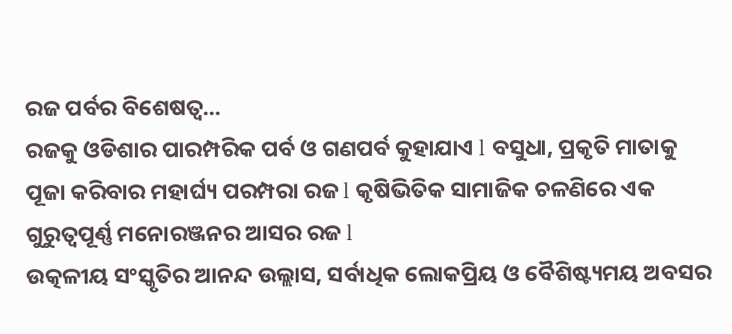ରଜ ପର୍ବର ବିଶେଷତ୍ୱ...
ରଜକୁ ଓଡିଶାର ପାରମ୍ପରିକ ପର୍ବ ଓ ଗଣପର୍ବ କୁହାଯାଏ l ବସୁଧା, ପ୍ରକୃତି ମାତାକୁ ପୂଜା କରିବାର ମହାର୍ଘ୍ୟ ପରମ୍ପରା ରଜ l କୃଷିଭିତିକ ସାମାଜିକ ଚଳଣିରେ ଏକ ଗୁରୁତ୍ୱପୂର୍ଣ୍ଣ ମନୋରଞ୍ଜନର ଆସର ରଜ l
ଉତ୍କଳୀୟ ସଂସ୍କୃତିର ଆନନ୍ଦ ଉଲ୍ଲାସ, ସର୍ବାଧିକ ଲୋକପ୍ରିୟ ଓ ବୈଶିଷ୍ଟ୍ୟମୟ ଅବସର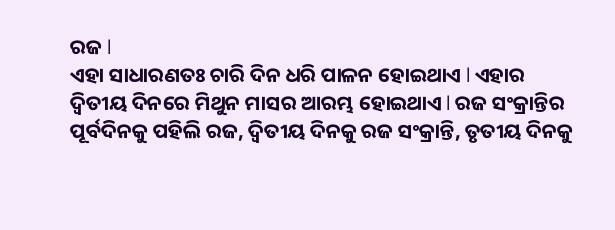ରଜ l
ଏହା ସାଧାରଣତଃ ଚାରି ଦିନ ଧରି ପାଳନ ହୋଇଥାଏ l ଏହାର ଦ୍ଵିତୀୟ ଦିନରେ ମିଥୁନ ମାସର ଆରମ୍ଭ ହୋଇଥାଏ l ରଜ ସଂକ୍ରାନ୍ତିର ପୂର୍ବଦିନକୁ ପହିଲି ରଜ, ଦ୍ଵିତୀୟ ଦିନକୁ ରଜ ସଂକ୍ରାନ୍ତି, ତୃତୀୟ ଦିନକୁ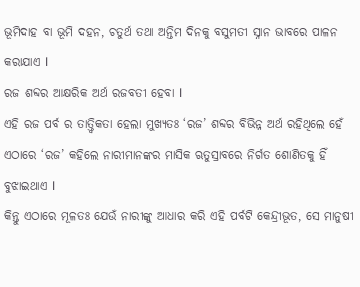ଭୂମିଦାହ ବା ଭୂମି ଦହନ, ଚତୁର୍ଥ ତଥା ଅନ୍ତିମ ଦିନକୁ ବସୁମତୀ ସ୍ନାନ ଭାବରେ ପାଳନ କରାଯାଏ l
ରଜ ଶବ୍ଦର ଆକ୍ଷରିକ ଅର୍ଥ ରଜବତୀ ହେବା l
ଏହି ରଜ ପର୍ବ ର ତାତ୍ତ୍ଵିକତା ହେଲା ମୁଖ୍ୟତଃ ‘ରଜ’ ଶବ୍ଦର ବିଭିନ୍ନ ଅର୍ଥ ରହିଥିଲେ ହେଁ ଏଠାରେ ‘ରଜ’ କହିଲେ ନାରୀମାନଙ୍କର ମାସିକ ଋତୁସ୍ରାବରେ ନିର୍ଗତ ଶୋଣିତକୁ ହିଁ ବୁଝାଇଥାଏ l
କିନ୍ତୁ ଏଠାରେ ମୂଳତଃ ଯେଉଁ ନାରୀଙ୍କୁ ଆଧାର କରି ଏହି ପର୍ବଟି କେନ୍ଦ୍ରୀଭୂତ, ସେ ମାନୁଷୀ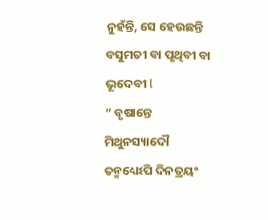ନୁହଁନ୍ତି, ସେ ହେଉଛନ୍ତି ବସୁମତୀ ବା ପୃଥିବୀ ବା ଭୂଦେବୀ l
“ ବୃଷାନ୍ତେ ମିଥୁନସ୍ୟାଦୌ ତନ୍ମଧ୍ୟେଽପି ଦିନତ୍ରୟଂ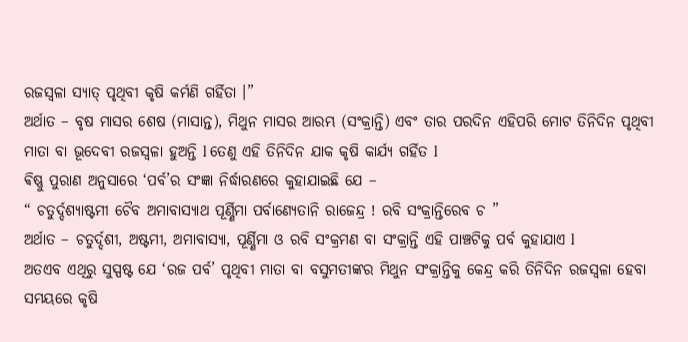ରଜସ୍ଵଳା ସ୍ୟାତ୍ ପୃଥିବୀ କୃଷି କର୍ମଣି ଗର୍ହିତା ।”
ଅର୍ଥାତ – ବୃଷ ମାସର ଶେଷ (ମାସାନ୍ତ), ମିଥୁନ ମାସର ଆରମ୍ଭ (ସଂକ୍ରାନ୍ତି) ଏବଂ ତାର ପରଦିନ ଏହିପରି ମୋଟ ତିନିଦିନ ପୃଥିବୀ ମାତା ବା ଭୂଦେବୀ ରଜସ୍ଵଳା ହୁଅନ୍ତି l ତେଣୁ ଏହି ତିନିଦିନ ଯାକ କୃଷି କାର୍ଯ୍ୟ ଗର୍ହିତ l
ଵିଷ୍ଣୁ ପୁରାଣ ଅନୁସାରେ ‘ପର୍ବ’ର ସଂଜ୍ଞା ନିର୍ଦ୍ଧାରଣରେ କୁହାଯାଇଛି ଯେ –
“ ଚତୁର୍ଦ୍ଦଶ୍ୟାଷ୍ଟମୀ ଚୈବ ଅମାବାସ୍ୟାଥ ପୂର୍ଣ୍ଣିମା ପର୍ବାଣ୍ୟେତାନି ରାଜେନ୍ଦ୍ର ! ରବି ସଂକ୍ରାନ୍ତିରେବ ଚ ”
ଅର୍ଥାତ – ଚତୁର୍ଦ୍ଦଶୀ, ଅଷ୍ଟମୀ, ଅମାବାସ୍ୟା, ପୂର୍ଣ୍ଣିମା ଓ ରବି ସଂକ୍ରମଣ ବା ସଂକ୍ରାନ୍ତି ଏହି ପାଞ୍ଚଟିକୁ ପର୍ବ କୁହାଯାଏ l
ଅତଏବ ଏଥିରୁ ସୁସ୍ପଷ୍ଟ ଯେ ‘ରଜ ପର୍ବ’ ପୃଥିବୀ ମାତା ବା ବସୁମତୀଙ୍କର ମିଥୁନ ସଂକ୍ରାନ୍ତିକୁ କେନ୍ଦ୍ର କରି ତିନିଦିନ ରଜସ୍ୱଳା ହେବା ସମୟରେ କୃଷି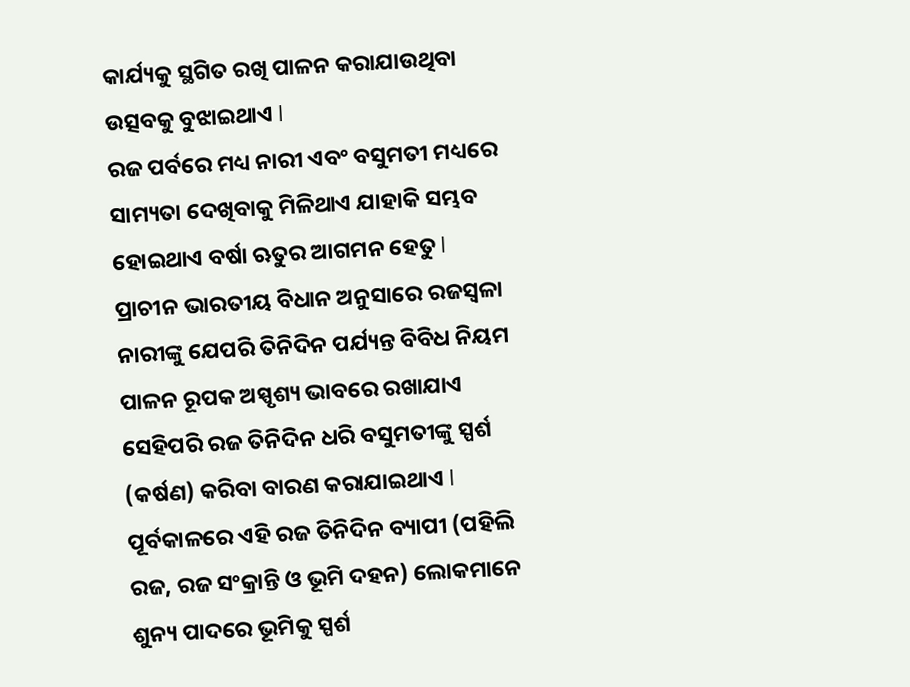କାର୍ଯ୍ୟକୁ ସ୍ଥଗିତ ରଖି ପାଳନ କରାଯାଉଥିବା ଉତ୍ସବକୁ ବୁଝାଇଥାଏ l
ରଜ ପର୍ବରେ ମଧ୍ୟ ନାରୀ ଏବଂ ବସୁମତୀ ମଧ୍ୟରେ ସାମ୍ୟତା ଦେଖିବାକୁ ମିଳିଥାଏ ଯାହାକି ସମ୍ଭବ ହୋଇଥାଏ ବର୍ଷା ଋତୁର ଆଗମନ ହେତୁ l
ପ୍ରାଚୀନ ଭାରତୀୟ ବିଧାନ ଅନୁସାରେ ରଜସ୍ୱଳା ନାରୀଙ୍କୁ ଯେପରି ତିନିଦିନ ପର୍ଯ୍ୟନ୍ତ ବିବିଧ ନିୟମ ପାଳନ ରୂପକ ଅସ୍ପୃଶ୍ୟ ଭାବରେ ରଖାଯାଏ ସେହିପରି ରଜ ତିନିଦିନ ଧରି ବସୁମତୀଙ୍କୁ ସ୍ପର୍ଶ (କର୍ଷଣ) କରିବା ବାରଣ କରାଯାଇଥାଏ l
ପୂର୍ବକାଳରେ ଏହି ରଜ ତିନିଦିନ ବ୍ୟାପୀ (ପହିଲି ରଜ, ରଜ ସଂକ୍ରାନ୍ତି ଓ ଭୂମି ଦହନ) ଲୋକମାନେ ଶୁନ୍ୟ ପାଦରେ ଭୂମିକୁ ସ୍ପର୍ଶ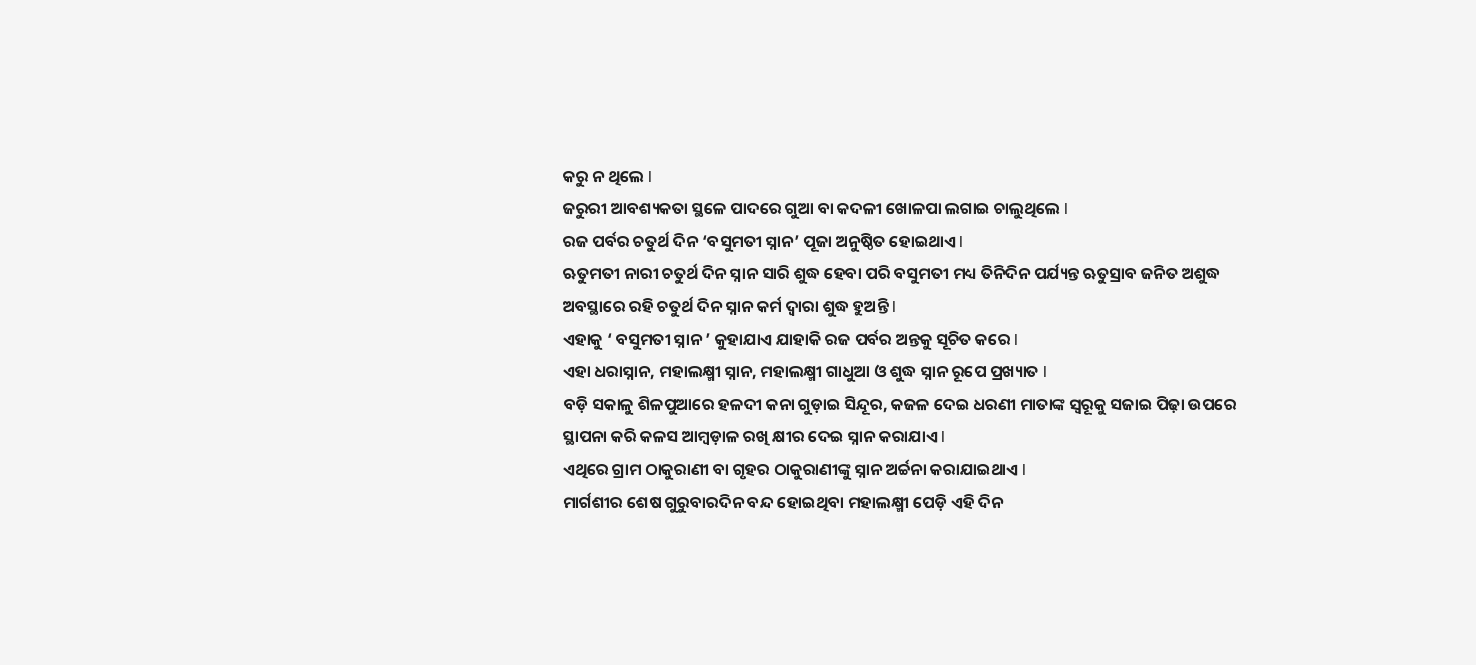କରୁ ନ ଥିଲେ l
ଜରୁରୀ ଆବଶ୍ୟକତା ସ୍ଥଳେ ପାଦରେ ଗୁଆ ବା କଦଳୀ ଖୋଳପା ଲଗାଇ ଚାଲୁଥିଲେ l
ରଜ ପର୍ବର ଚତୁର୍ଥ ଦିନ ‘ବସୁମତୀ ସ୍ନାନ’ ପୂଜା ଅନୁଷ୍ଠିତ ହୋଇଥାଏ l
ଋତୁମତୀ ନାରୀ ଚତୁର୍ଥ ଦିନ ସ୍ନାନ ସାରି ଶୁଦ୍ଧ ହେବା ପରି ବସୁମତୀ ମଧ୍ୟ ତିନିଦିନ ପର୍ଯ୍ୟନ୍ତ ଋତୁସ୍ରାବ ଜନିତ ଅଶୁଦ୍ଧ ଅବସ୍ଥାରେ ରହି ଚତୁର୍ଥ ଦିନ ସ୍ନାନ କର୍ମ ଦ୍ୱାରା ଶୁଦ୍ଧ ହୁଅନ୍ତି l
ଏହାକୁ ‘ ବସୁମତୀ ସ୍ନାନ ’ କୁହାଯାଏ ଯାହାକି ରଜ ପର୍ବର ଅନ୍ତକୁ ସୂଚିତ କରେ l
ଏହା ଧରାସ୍ନାନ, ମହାଲକ୍ଷ୍ମୀ ସ୍ନାନ, ମହାଲକ୍ଷ୍ମୀ ଗାଧୁଆ ଓ ଶୁଦ୍ଧ ସ୍ନାନ ରୂପେ ପ୍ରଖ୍ୟାତ l
ବଡ଼ି ସକାଳୁ ଶିଳପୁଆରେ ହଳଦୀ କନା ଗୁଡ଼ାଇ ସିନ୍ଦୂର, କଜଳ ଦେଇ ଧରଣୀ ମାତାଙ୍କ ସ୍ୱରୂକୁ ସଜାଇ ପିଢ଼ା ଉପରେ ସ୍ଥାପନା କରି କଳସ ଆମ୍ବଡ଼ାଳ ରଖି କ୍ଷୀର ଦେଇ ସ୍ନାନ କରାଯାଏ l
ଏଥିରେ ଗ୍ରାମ ଠାକୁରାଣୀ ବା ଗୃହର ଠାକୁରାଣୀଙ୍କୁ ସ୍ନାନ ଅର୍ଚ୍ଚନା କରାଯାଇଥାଏ l
ମାର୍ଗଶୀର ଶେଷ ଗୁରୁବାରଦିନ ବନ୍ଦ ହୋଇଥିବା ମହାଲକ୍ଷ୍ମୀ ପେଡ଼ି ଏହି ଦିନ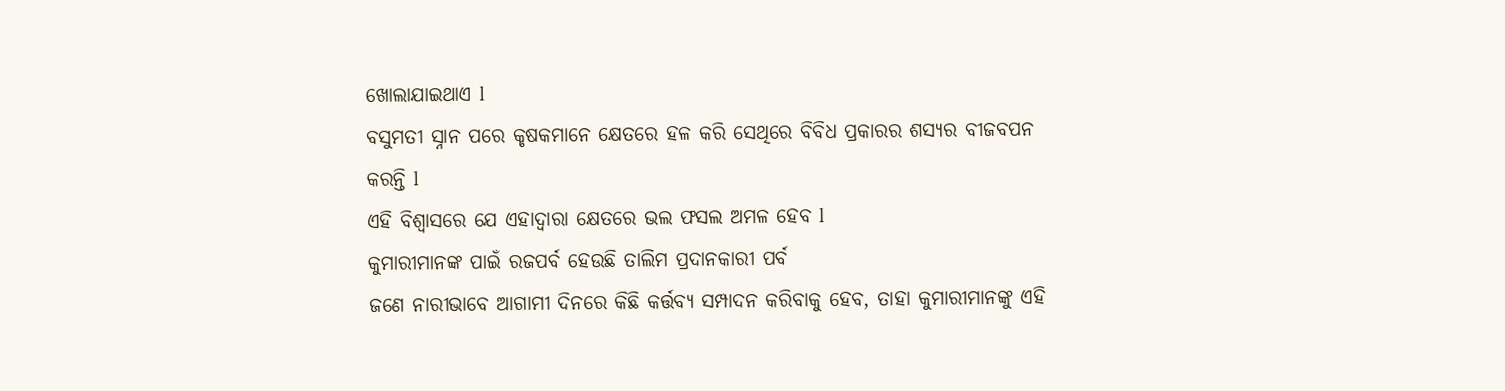ଖୋଲାଯାଇଥାଏ l
ବସୁମତୀ ସ୍ନାନ ପରେ କୃଷକମାନେ କ୍ଷେତରେ ହଳ କରି ସେଥିରେ ବିବିଧ ପ୍ରକାରର ଶସ୍ୟର ବୀଜବପନ କରନ୍ତି l
ଏହି ବିଶ୍ବାସରେ ଯେ ଏହାଦ୍ବାରା କ୍ଷେତରେ ଭଲ ଫସଲ ଅମଳ ହେବ l
କୁମାରୀମାନଙ୍କ ପାଇଁ ରଜପର୍ବ ହେଉଛି ତାଲିମ ପ୍ରଦାନକାରୀ ପର୍ବ
ଜଣେ ନାରୀଭାବେ ଆଗାମୀ ଦିନରେ କିଛି କର୍ତ୍ତବ୍ୟ ସମ୍ପାଦନ କରିବାକୁ ହେବ, ତାହା କୁମାରୀମାନଙ୍କୁ ଏହି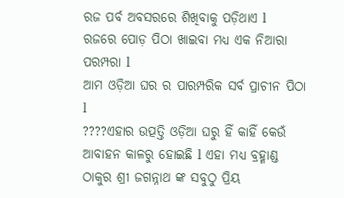ରଜ ପର୍ବ ଅବସରରେ ଶିଖିବାକୁ ପଡ଼ିଥାଏ l
ରଜରେ ପୋଡ଼ ପିଠା ଖାଇବା ମଧ୍ୟ ଏକ ନିଆରା ପରମ୍ପରା l
ଆମ ଓଡ଼ିଆ ଘର ର ପାରମ୍ପରିକ ସର୍ବ ପ୍ରାଚୀନ ପିଠା l
????ଏହାର ଉତ୍ପତ୍ତି ଓଡ଼ିଆ ଘରୁ ହିଁ କାହିଁ କେଉଁ ଆବାହନ କାଳରୁ ହୋଇଛି l ଏହା ମଧ୍ୟ ବ୍ରହ୍ମାଣ୍ଡ ଠାକୁର ଶ୍ରୀ ଜଗନ୍ନାଥ ଙ୍କ ସବୁଠୁ ପ୍ରିୟ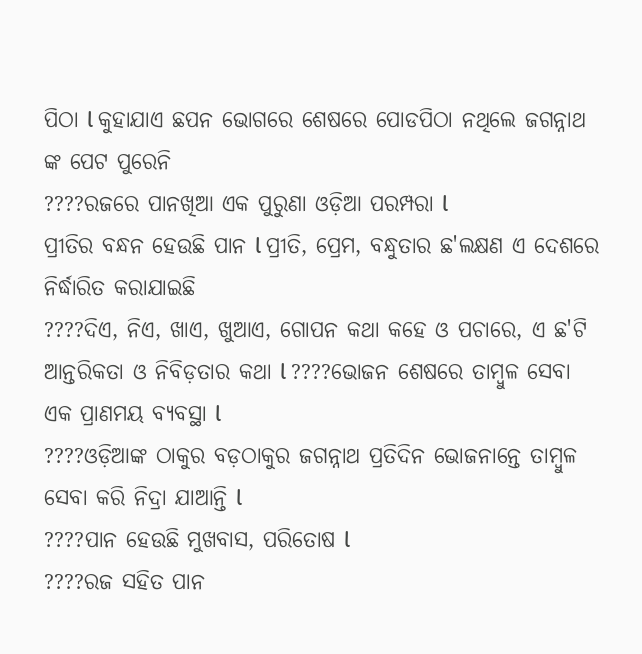ପିଠା l କୁହାଯାଏ ଛପନ ଭୋଗରେ ଶେଷରେ ପୋଡପିଠା ନଥିଲେ ଜଗନ୍ନାଥ ଙ୍କ ପେଟ ପୁରେନି
????ରଜରେ ପାନଖିଆ ଏକ ପୁରୁଣା ଓଡ଼ିଆ ପରମ୍ପରା l
ପ୍ରୀତିର ବନ୍ଧନ ହେଉଛି ପାନ l ପ୍ରୀତି, ପ୍ରେମ, ବନ୍ଧୁତାର ଛ'ଲକ୍ଷଣ ଏ ଦେଶରେ ନିର୍ଦ୍ଧାରିତ କରାଯାଇଛି
????ଦିଏ, ନିଏ, ଖାଏ, ଖୁଆଏ, ଗୋପନ କଥା କହେ ଓ ପଚାରେ, ଏ ଛ'ଟି ଆନ୍ତରିକତା ଓ ନିବିଡ଼ତାର କଥା l ????ଭୋଜନ ଶେଷରେ ତାମ୍ବୁଳ ସେବା ଏକ ପ୍ରାଣମୟ ବ୍ୟବସ୍ଥା l
????ଓଡ଼ିଆଙ୍କ ଠାକୁର ବଡ଼ଠାକୁର ଜଗନ୍ନାଥ ପ୍ରତିଦିନ ଭୋଜନାନ୍ତେ ତାମ୍ବୁଳ ସେବା କରି ନିଦ୍ରା ଯାଆନ୍ତି l
????ପାନ ହେଉଛି ମୁଖବାସ, ପରିତୋଷ l
????ରଜ ସହିତ ପାନ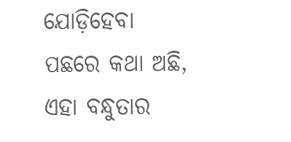ଯୋଡ଼ିହେବା ପଛରେ କଥା ଅଛି, ଏହା ବନ୍ଧୁତାର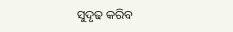ସୁଦୃଢ କରିବ